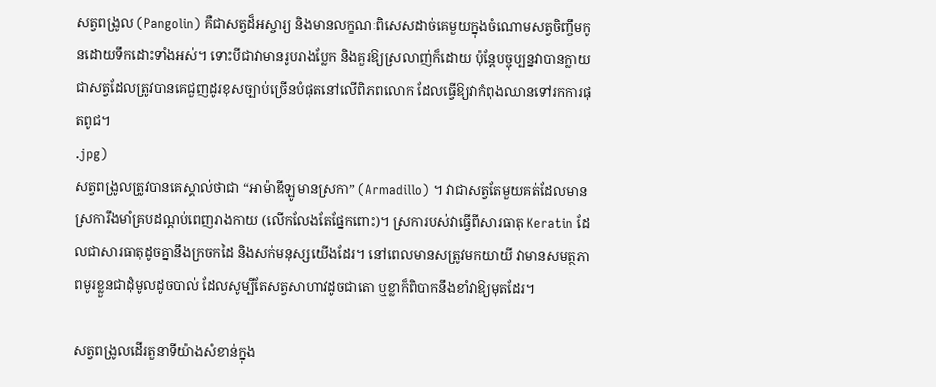សត្វពង្រូល (Pangolin) គឺជាសត្វដ៏អស្ចារ្យ និងមានលក្ខណៈពិសេសដាច់គេមួយក្នុងចំណោមសត្វចិញ្ចឹមកូនដោយទឹកដោះទាំងអស់។ ទោះបីជាវាមានរូបរាងប្លែក និងគួរឱ្យស្រលាញ់ក៏ដោយ ប៉ុន្តែបច្ចុប្បន្នវាបានក្លាយជាសត្វដែលត្រូវបានគេជួញដូរខុសច្បាប់ច្រើនបំផុតនៅលើពិភពលោក ដែលធ្វើឱ្យវាកំពុងឈានទៅរកការផុតពូជ។
.jpg)
សត្វពង្រូលត្រូវបានគេស្គាល់ថាជា “អាម៉ាឌីឡូមានស្រកា” (Armadillo) ។ វាជាសត្វតែមួយគត់ដែលមានស្រការឹងមាំគ្របដណ្តប់ពេញរាងកាយ (លើកលែងតែផ្នែកពោះ)។ ស្រការបស់វាធ្វើពីសារធាតុ Keratin ដែលជាសារធាតុដូចគ្នានឹងក្រចកដៃ និងសក់មនុស្សយើងដែរ។ នៅពេលមានសត្រូវមកយាយី វាមានសមត្ថភាពមូរខ្លួនជាដុំមូលដូចបាល់ ដែលសូម្បីតែសត្វសាហាវដូចជាតោ ឬខ្លាក៏ពិបាកនឹងខាំវាឱ្យមុតដែរ។

សត្វពង្រូលដើរតួនាទីយ៉ាងសំខាន់ក្នុង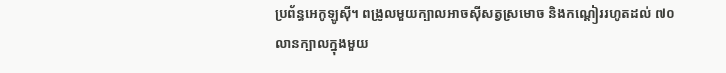ប្រព័ន្ធអេកូឡូស៊ី។ ពង្រូលមួយក្បាលអាចស៊ីសត្វស្រមោច និងកណ្តៀររហូតដល់ ៧០ លានក្បាលក្នុងមួយ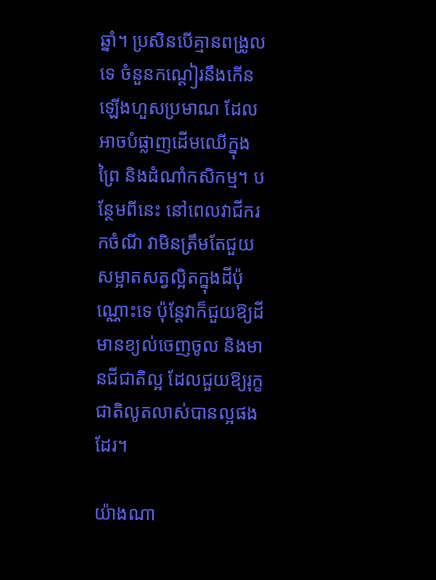ឆ្នាំ។ ប្រសិនបើគ្មានពង្រូលទេ ចំនួនកណ្តៀរនឹងកើនឡើងហួសប្រមាណ ដែលអាចបំផ្លាញដើមឈើក្នុងព្រៃ និងដំណាំកសិកម្ម។ បន្ថែមពីនេះ នៅពេលវាជីករកចំណី វាមិនត្រឹមតែជួយសម្អាតសត្វល្អិតក្នុងដីប៉ុណ្ណោះទេ ប៉ុន្តែវាក៏ជួយឱ្យដីមានខ្យល់ចេញចូល និងមានជីជាតិល្អ ដែលជួយឱ្យរុក្ខជាតិលូតលាស់បានល្អផងដែរ។

យ៉ាងណា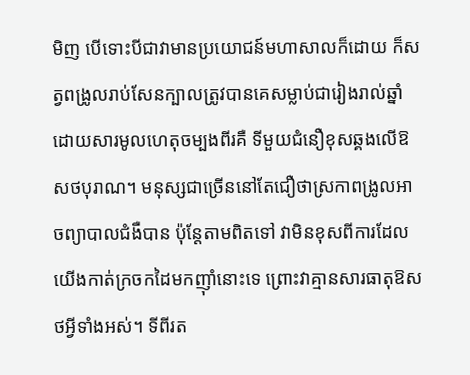មិញ បើទោះបីជាវាមានប្រយោជន៍មហាសាលក៏ដោយ ក៏សត្វពង្រូលរាប់សែនក្បាលត្រូវបានគេសម្លាប់ជារៀងរាល់ឆ្នាំ ដោយសារមូលហេតុចម្បងពីរគឺ ទីមួយជំនឿខុសឆ្គងលើឱសថបុរាណ។ មនុស្សជាច្រើននៅតែជឿថាស្រកាពង្រូលអាចព្យាបាលជំងឺបាន ប៉ុន្តែតាមពិតទៅ វាមិនខុសពីការដែលយើងកាត់ក្រចកដៃមកញ៉ាំនោះទេ ព្រោះវាគ្មានសារធាតុឱសថអ្វីទាំងអស់។ ទីពីរត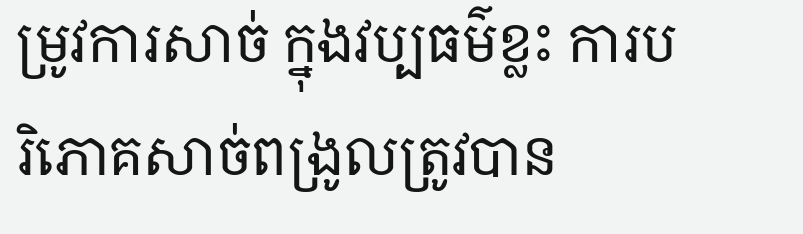ម្រូវការសាច់ ក្នុងវប្បធម៌ខ្លះ ការបរិភោគសាច់ពង្រូលត្រូវបាន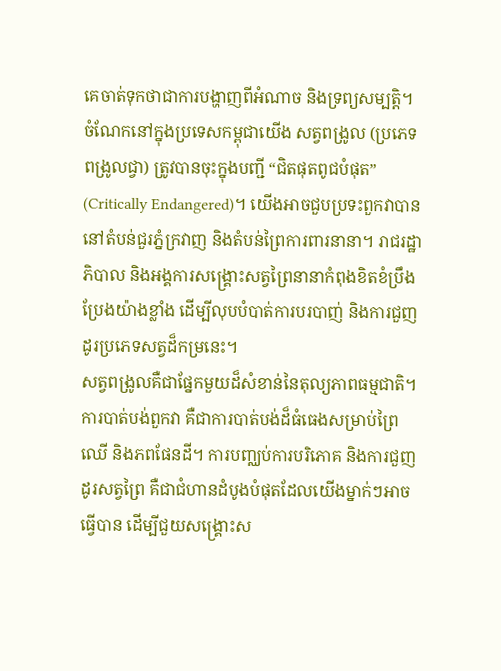គេចាត់ទុកថាជាការបង្ហាញពីអំណាច និងទ្រព្យសម្បត្តិ។
ចំណែកនៅក្នុងប្រទេសកម្ពុជាយើង សត្វពង្រូល (ប្រភេទពង្រូលជ្វា) ត្រូវបានចុះក្នុងបញ្ជី “ជិតផុតពូជបំផុត” (Critically Endangered)។ យើងអាចជួបប្រទះពួកវាបាននៅតំបន់ជួរភ្នំក្រវាញ និងតំបន់ព្រៃការពារនានា។ រាជរដ្ឋាភិបាល និងអង្គការសង្គ្រោះសត្វព្រៃនានាកំពុងខិតខំប្រឹងប្រែងយ៉ាងខ្លាំង ដើម្បីលុបបំបាត់ការបរបាញ់ និងការជួញដូរប្រភេទសត្វដ៏កម្រនេះ។
សត្វពង្រូលគឺជាផ្នែកមួយដ៏សំខាន់នៃតុល្យភាពធម្មជាតិ។ ការបាត់បង់ពួកវា គឺជាការបាត់បង់ដ៏ធំធេងសម្រាប់ព្រៃឈើ និងភពផែនដី។ ការបញ្ឈប់ការបរិភោគ និងការជួញដូរសត្វព្រៃ គឺជាជំហានដំបូងបំផុតដែលយើងម្នាក់ៗអាចធ្វើបាន ដើម្បីជួយសង្គ្រោះស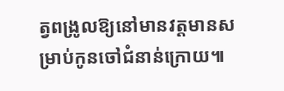ត្វពង្រូលឱ្យនៅមានវត្តមានសម្រាប់កូនចៅជំនាន់ក្រោយ៕